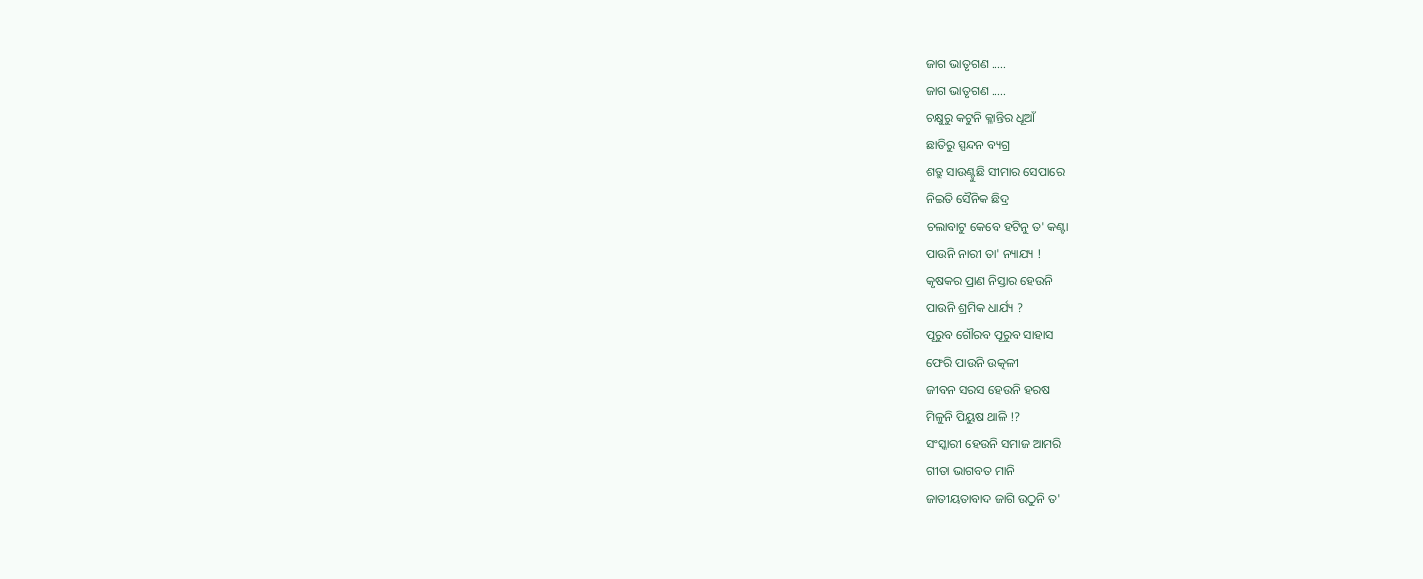ଜାଗ ଭାତୃଗଣ .....
ଜାଗ ଭାତୃଗଣ .....
ଚକ୍ଷୁରୁ କଟୁନି କ୍ଳାନ୍ତିର ଧୂଆଁ
ଛାତିରୁ ସ୍ପନ୍ଦନ ବ୍ୟଗ୍ର
ଶତ୍ରୁ ସାଉଣ୍ଟୁଛି ସୀମାର ସେପାରେ
ନିଇତି ସୈନିକ ଛିଦ୍ର
ଚଲାବାଟୁ କେବେ ହଟିନୁ ତ' କଣ୍ଟା
ପାଉନି ନାରୀ ତା' ନ୍ୟାଯ୍ୟ !
କୃଷକର ପ୍ରାଣ ନିସ୍ତାର ହେଉନି
ପାଉନି ଶ୍ରମିକ ଧାର୍ଯ୍ୟ ?
ପୂରୁବ ଗୌରବ ପୂରୁବ ସାହାସ
ଫେରି ପାଉନି ଉତ୍କଳୀ
ଜୀବନ ସରସ ହେଉନି ହରଷ
ମିଳୁନି ପିୟୁଷ ଥାଳି !?
ସଂସ୍କାରୀ ହେଉନି ସମାଜ ଆମରି
ଗୀତା ଭାଗବତ ମାନି
ଜାତୀୟତାବାଦ ଜାଗି ଉଠୁନି ତ'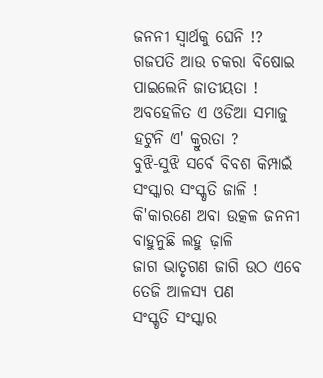ଜନନୀ ସ୍ଵାର୍ଥକୁ ଘେନି !?
ଗଜପତି ଆଉ ଚକରା ବିଷୋଇ
ପାଇଲେନି ଜାତୀୟତା !
ଅବହେଳିତ ଏ ଓଡିଆ ସମାଜୁ
ହଟୁନି ଏ' କ୍ରୁରତା ?
ବୁଝି-ସୁଝି ସର୍ବେ ବିବଶ କିମ୍ପାଇଁ
ସଂସ୍କାର ସଂସ୍କୃତି ଜାଳି !
କି'କାରଣେ ଅବା ଉତ୍କଳ ଜନନୀ
ବାହୁନୁଛି ଲହୁ ଢ଼ାଳି
ଜାଗ ଭାତୃଗଣ ଜାଗି ଉଠ ଏବେ
ତେଜି ଆଳସ୍ୟ ପଣ
ସଂସ୍କୃତି ସଂସ୍କାର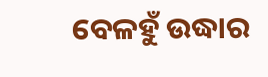ବେଳହୁଁ ଉଦ୍ଧାର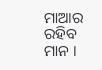ମାଆର ରହିବ ମାନ ।